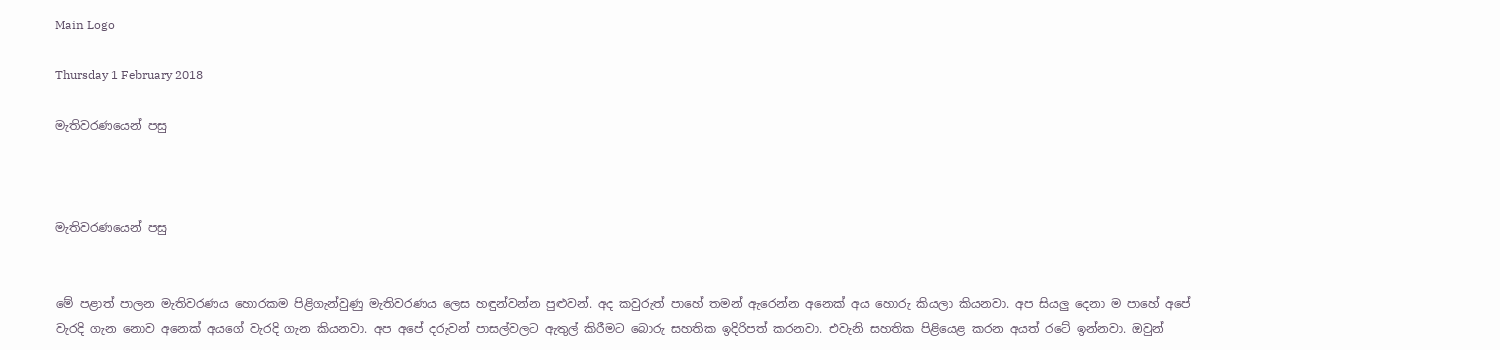Main Logo

Thursday 1 February 2018

මැතිවරණයෙන් පසු



මැතිවරණයෙන් පසු


මේ පළාත් පාලන මැතිවරණය හොරකම පිළිගැන්වුණු මැතිවරණය ලෙස හඳුන්වන්න පුළුවන්. අද කවුරුත් පාහේ තමන් ඇරෙන්න අනෙක් අය හොරු කියලා කියනවා. අප සියලු දෙනා ම පාහේ අපේ වැරදි ගැන නොව අනෙක් අයගේ වැරදි ගැන කියනවා. අප අපේ දරුවන් පාසල්වලට ඇතුල් කිරීමට බොරු සහතික ඉදිරිපත් කරනවා. එවැනි සහතික පිළියෙළ කරන අයත් රටේ ඉන්නවා. ඔවුන්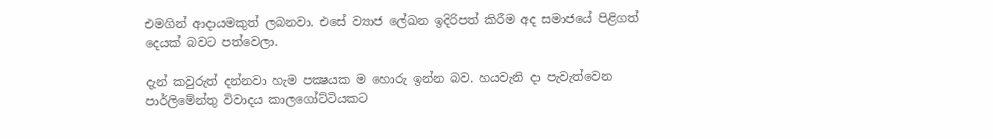එමගින් ආදායමකුත් ලබනවා. එසේ ව්‍යාජ ලේඛන ඉදිරිපත් කිරීම අද සමාජයේ පිළිගත් දෙයක් බවට පත්වෙලා.

දැන් කවුරුත් දන්නවා හැම පක්‍ෂයක ම හොරු ඉන්න බව. හයවැනි දා පැවැත්වෙන පාර්ලිමේන්තු විවාදය කාලගෝට්ටියකට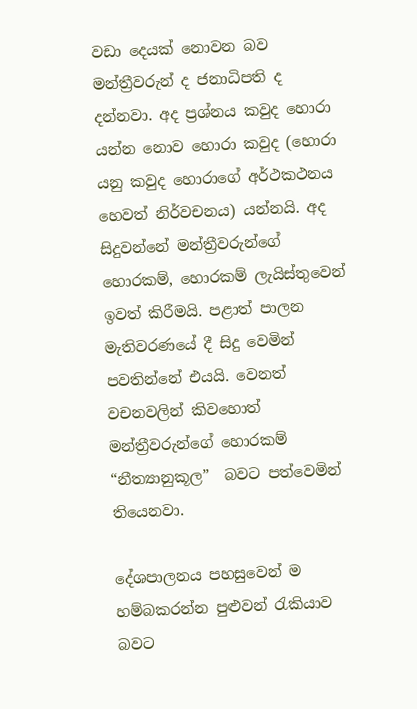වඩා දෙයක් නොවන බව මන්ත්‍රීවරුන් ද ජනාධිපති ද දන්නවා. අද ප්‍රශ්නය කවුද හොරා යන්න නොව හොරා කවුද (හොරා යනු කවුද හොරාගේ අර්ථකථනය හෙවත් නිර්වචනය) යන්නයි. අද සිදුවන්නේ මන්ත්‍රීවරුන්ගේ හොරකම්, හොරකම් ලැයිස්තුවෙන් ඉවත් කිරීමයි. පළාත් පාලන මැතිවරණයේ දී සිදු වෙමින් පවතින්නේ එයයි. වෙනත් වචනවලින් කිවහොත් මන්ත්‍රීවරුන්ගේ හොරකම් “නීත්‍යානුකූල”  බවට පත්වෙමින් තියෙනවා.

දේශපාලනය පහසුවෙන් ම හම්බකරන්න පුළුවන් රැකියාව බවට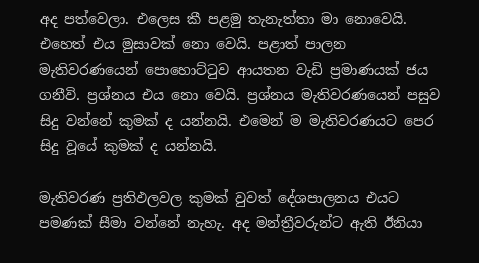අද පත්වෙලා. එලෙස කී පළමු තැනැත්තා මා නොවෙයි. එහෙත් එය මුසාවක් නො වෙයි. පළාත් පාලන මැතිවරණයෙන් පොහොට්ටුව ආයතන වැඩි ප්‍රමාණයක් ජය ගනීවි. ප්‍රශ්නය එය නො වෙයි. ප්‍රශ්නය මැතිවරණයෙන් පසුව සිදු වන්නේ කුමක් ද යන්නයි. එමෙන් ම මැතිවරණයට පෙර සිදු වූයේ කුමක් ද යන්නයි.

මැතිවරණ ප්‍රතිඵලවල කුමක් වුවත් දේශපාලනය එයට පමණක් සීමා වන්නේ නැහැ. අද මන්ත්‍රීවරුන්ට ඇති ඊනියා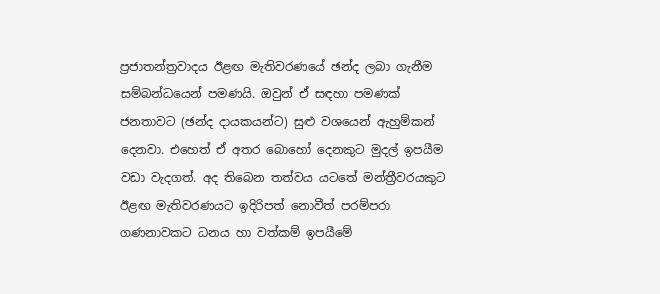ප්‍රජාතන්ත්‍රවාදය ඊළඟ මැතිවරණයේ ඡන්ද ලබා ගැනීම සම්බන්ධයෙන් පමණයි. ඔවුන් ඒ සඳහා පමණක් ජනතාවට (ඡන්ද දායකයන්ට) සුළු වශයෙන් ඇහුම්කන් දෙනවා. එහෙත් ඒ අතර බොහෝ දෙනකුට මුදල් ඉපයීම වඩා වැදගත්. අද තිබෙන තත්වය යටතේ මන්ත්‍රීවරයකුට ඊළඟ මැතිවරණයට ඉදිරිපත් නොවීත් පරම්පරා ගණනාවකට ධනය හා වත්කම් ඉපයීමේ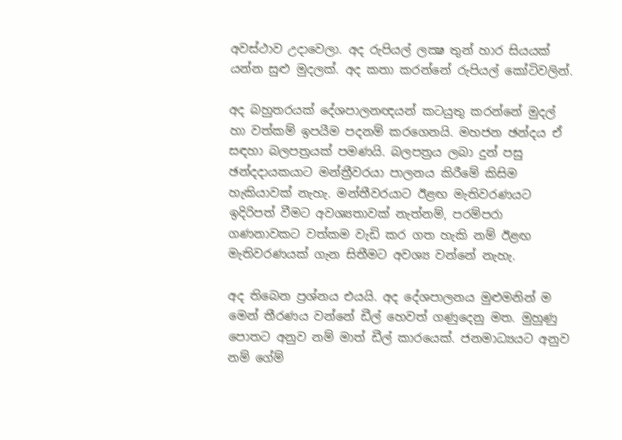අවස්ථාව උදාවෙලා. අද රුපියල් ලක්‍ෂ තුන් හාර සියයක් යන්න සුළු මුදලක්. අද කතා කරන්නේ රුපියල් කෝටිවලින්.

අද බහුතරයක් දේශපාලනඥයන් කටයුතු කරන්නේ මුදල් හා වත්කම් ඉපයීම පදනම් කරගෙනයි. මහජන ඡන්දය ඒ සඳහා බලපත්‍රයක් පමණයි. බලපත්‍රය ලබා දුන් පසු ඡන්දදායකයාට මන්ත්‍රීවරයා පාලනය කිරීමේ කිසිම හැකියාවක් නැහැ. මන්තීවරයාට ඊළඟ මැතිවරණයට ඉදිරිපත් වීමට අවශ්‍යතාවක් නැත්නම්, පරම්පරා ගණනාවකට වත්කම වැඩි කර ගත හැකි නම් ඊළඟ මැතිවරණයක් ගැන සිතීමට අවශ්‍ය වන්නේ නැහැ.

අද තිබෙන ප්‍රශ්නය එයයි. අද දේශපාලනය මුළුමනින් ම මෙන් තීරණය වන්නේ ඩීල් හෙවත් ගණුදෙනු මත. මුහුණු පොතට අනුව නම් මාත් ඩීල් කාරයෙක්. ජනමාධ්‍යයට අනුව නම් ගේම්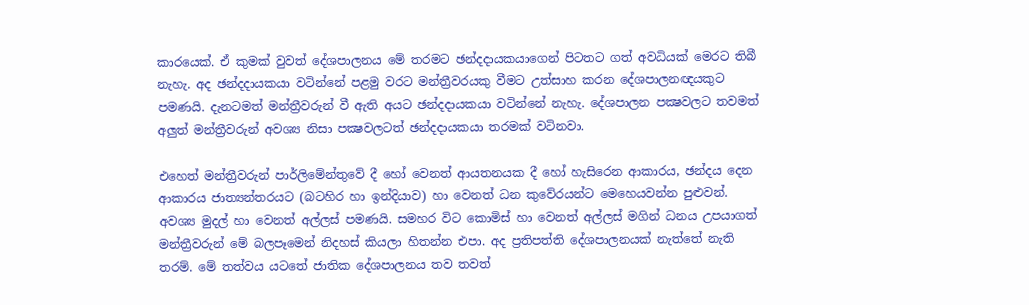කාරයෙක්. ඒ කුමක් වුවත් දේශපාලනය මේ තරමට ඡන්දදායකයාගෙන් පිටතට ගත් අවධියක් මෙරට තිබී නැහැ. අද ඡන්දදායකයා වටින්නේ පළමු වරට මන්ත්‍රීවරයකු වීමට උත්සාහ කරන දේශපාලනඥයකුට පමණයි. දැනටමත් මන්ත්‍රීවරුන් වී ඇති අයට ඡන්දදායකයා වටින්නේ නැහැ. දේශපාලන පක්‍ෂවලට තවමත් අලුත් මන්ත්‍රීවරුන් අවශ්‍ය නිසා පක්‍ෂවලටත් ඡන්දදායකයා තරමක් වටිනවා.

එහෙත් මන්ත්‍රීවරුන් පාර්ලිමේන්තුවේ දී හෝ වෙනත් ආයතනයක දී හෝ හැසිරෙන ආකාරය, ඡන්දය දෙන ආකාරය ජාත්‍යන්තරයට (බටහිර හා ඉන්දියාව) හා වෙනත් ධන කුවේරයන්ට මෙහෙයවන්න පුළුවන්. අවශ්‍ය මුදල් හා වෙනත් අල්ලස් පමණයි. සමහර විට කොමිස් හා වෙනත් අල්ලස් මගින් ධනය උපයාගත් මන්ත්‍රීවරුන් මේ බලපෑමෙන් නිදහස් කියලා හිතන්න එපා. අද ප්‍රතිපත්ති දේශපාලනයක් නැත්තේ නැති තරම්. මේ තත්වය යටතේ ජාතික දේශපාලනය තව තවත්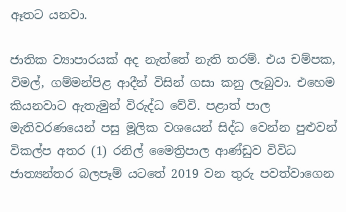ඈතට යනවා.

ජාතික ව්‍යාපාරයක් අද නැත්තේ නැති තරම්. එය චම්පක, විමල්, ගම්මන්පිළ ආදීන් විසින් ගසා කනු ලැබුවා. එහෙම කියනවාට ඇතැමුන් විරුද්ධ වේවි. පළාත් පාල මැතිවරණයෙන් පසු මූලික වශයෙන් සිද්ධ වෙන්න පුළුවන් විකල්ප අතර (1) රනිල් මෛත්‍රිපාල ආණ්ඩුව විවිධ ජාත්‍යන්තර බලපෑම් යටතේ 2019 වන තුරු පවත්වාගෙන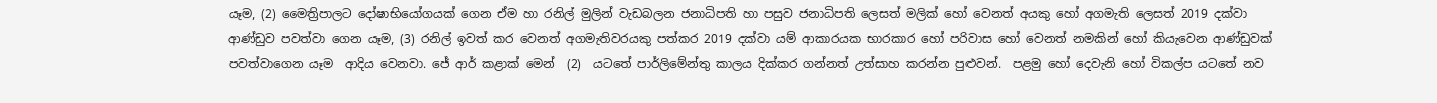යෑම, (2) මෛත්‍රිපාලට දෝෂාභියෝගයක් ගෙන ඒම හා රනිල් මුලින් වැඩබලන ජනාධිපති හා පසුව ජනාධිපති ලෙසත් මලික් හෝ වෙනත් අයකු හෝ අගමැති ලෙසත් 2019 දක්වා ආණ්ඩුව පවත්වා ගෙන යෑම, (3) රනිල් ඉවත් කර වෙනත් අගමැතිවරයකු පත්කර 2019 දක්වා යම් ආකාරයක භාරකාර හෝ පරිවාස හෝ වෙනත් නමකින් හෝ කියැවෙන ආණ්ඩුවක් පවත්වාගෙන යෑම  ආදිය වෙනවා. ජේ ආර් කළාක් මෙන්  (2)  යටතේ පාර්ලිමේන්තු කාලය දික්කර ගන්නත් උත්සාහ කරන්න පුළුවන්.  පළමු හෝ දෙවැනි හෝ විකල්ප යටතේ නව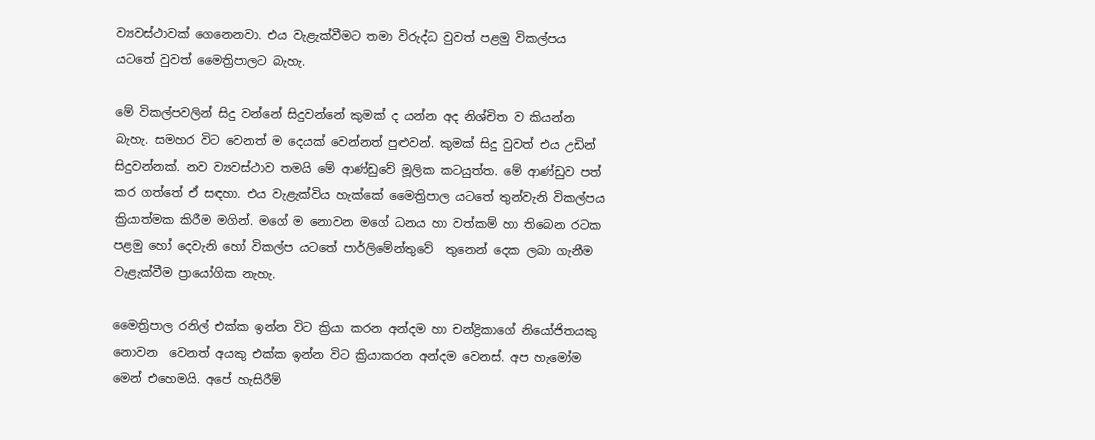ව්‍යවස්ථාවක් ගෙනෙනවා. එය වැළැක්වීමට තමා විරුද්ධ වුවත් පළමු විකල්පය යටතේ වුවත් මෛත්‍රිපාලට බැහැ.

මේ විකල්පවලින් සිදු වන්නේ සිදුවන්නේ කුමක් ද යන්න අද නිශ්චිත ව කියන්න බැහැ. සමහර විට වෙනත් ම දෙයක් වෙන්නත් පුළුවන්. කුමක් සිදු වුවත් එය උඩින් සිදුවන්නක්. නව ව්‍යවස්ථාව තමයි මේ ආණ්ඩුවේ මූලික කටයුත්ත. මේ ආණ්ඩුව පත් කර ගත්තේ ඒ සඳහා. එය වැළැක්විය හැක්කේ මෛත්‍රිපාල යටතේ තුන්වැනි විකල්පය ක්‍රියාත්මක කිරීම මගින්. මගේ ම නොවන මගේ ධනය හා වත්කම් හා තිබෙන රටක පළමු හෝ දෙවැනි හෝ විකල්ප යටතේ පාර්ලිමේන්තුවේ  තුනෙන් දෙක ලබා ගැනීම වැළැක්වීම ප්‍රායෝගික නැහැ.

මෛත්‍රිපාල රනිල් එක්ක ඉන්න විට ක්‍රියා කරන අන්දම හා චන්ද්‍රිකාගේ නියෝජිතයකු නොවන  වෙනත් අයකු එක්ක ඉන්න විට ක්‍රියාකරන අන්දම වෙනස්. අප හැමෝම මෙන් එහෙමයි. අපේ හැසිරීම්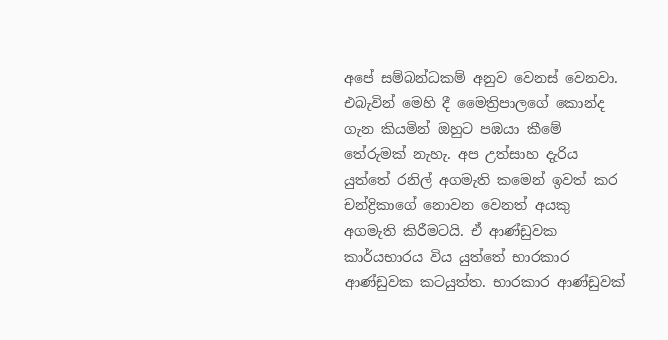අපේ සම්බන්ධකම් අනුව වෙනස් වෙනවා. එබැවින් මෙහි දී මෛත්‍රිපාලගේ කොන්ද ගැන කියමින් ඔහුට පඹයා කීමේ තේරුමක් නැහැ. අප උත්සාහ දැරිය යුත්තේ රනිල් අගමැති කමෙන් ඉවත් කර චන්ද්‍රිකාගේ නොවන වෙනත් අයකු අගමැති කිරීමටයි. ඒ ආණ්ඩුවක කාර්යභාරය විය යුත්තේ භාරකාර ආණ්ඩුවක කටයුත්ත. භාරකාර ආණ්ඩුවක්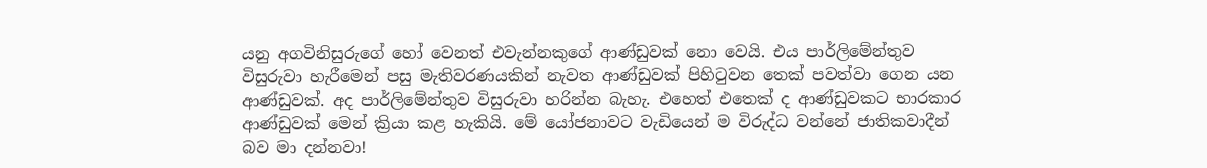යනු අගවිනිසුරුගේ හෝ වෙනත් එවැන්නකුගේ ආණ්ඩුවක් නො වෙයි. එය පාර්ලිමේන්තුව විසුරුවා හැරීමෙන් පසු මැතිවරණයකින් නැවත ආණ්ඩුවක් පිහිටුවන තෙක් පවත්වා ගෙන යන ආණ්ඩුවක්. අද පාර්ලිමේන්තුව විසුරුවා හරින්න බැහැ. එහෙත් එතෙක් ද ආණ්ඩුවකට භාරකාර ආණ්ඩුවක් මෙන් ක්‍රියා කළ හැකියි. මේ යෝජනාවට වැඩියෙන් ම විරුද්ධ වන්නේ ජාතිකවාදීන් බව මා දන්නවා!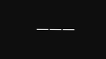___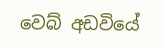වෙබ් අඩවියේ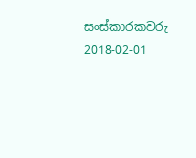සංස්කාරකවරු
2018-02-01